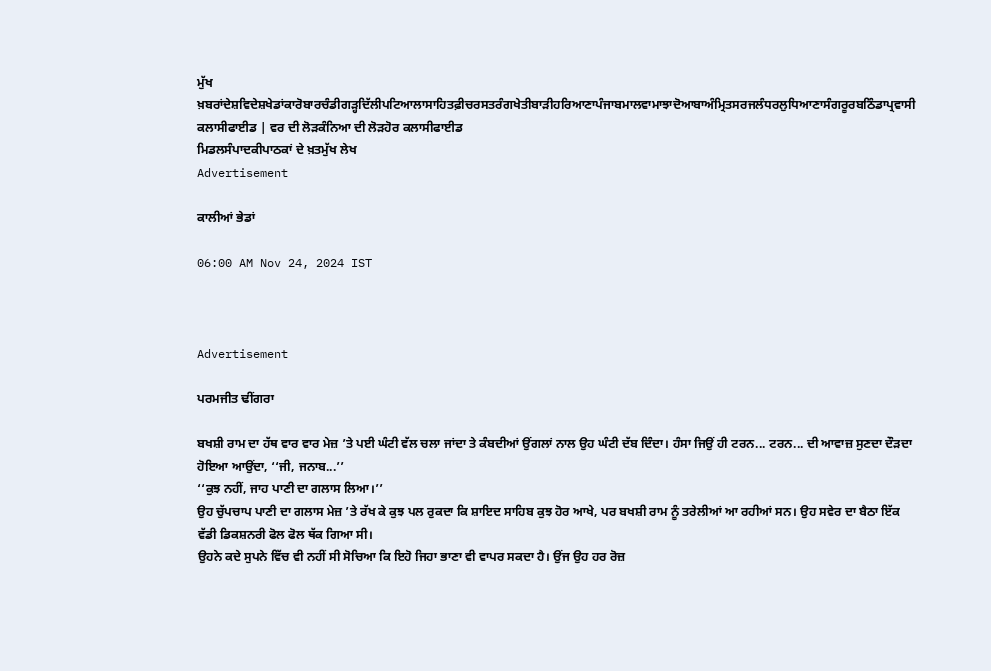ਮੁੱਖ ਖ਼ਬਰਾਂਦੇਸ਼ਵਿਦੇਸ਼ਖੇਡਾਂਕਾਰੋਬਾਰਚੰਡੀਗੜ੍ਹਦਿੱਲੀਪਟਿਆਲਾਸਾਹਿਤਫ਼ੀਚਰਸਤਰੰਗਖੇਤੀਬਾੜੀਹਰਿਆਣਾਪੰਜਾਬਮਾਲਵਾਮਾਝਾਦੋਆਬਾਅੰਮ੍ਰਿਤਸਰਜਲੰਧਰਲੁਧਿਆਣਾਸੰਗਰੂਰਬਠਿੰਡਾਪ੍ਰਵਾਸੀ
ਕਲਾਸੀਫਾਈਡ | ਵਰ ਦੀ ਲੋੜਕੰਨਿਆ ਦੀ ਲੋੜਹੋਰ ਕਲਾਸੀਫਾਈਡ
ਮਿਡਲਸੰਪਾਦਕੀਪਾਠਕਾਂ ਦੇ ਖ਼ਤਮੁੱਖ ਲੇਖ
Advertisement

ਕਾਲੀਆਂ ਭੇਡਾਂ

06:00 AM Nov 24, 2024 IST



Advertisement

ਪਰਮਜੀਤ ਢੀਂਗਰਾ

ਬਖਸ਼ੀ ਰਾਮ ਦਾ ਹੱਥ ਵਾਰ ਵਾਰ ਮੇਜ਼ ’ਤੇ ਪਈ ਘੰਟੀ ਵੱਲ ਚਲਾ ਜਾਂਦਾ ਤੇ ਕੰਬਦੀਆਂ ਉਂਗਲਾਂ ਨਾਲ ਉਹ ਘੰਟੀ ਦੱਬ ਦਿੰਦਾ। ਹੰਸਾ ਜਿਉਂ ਹੀ ਟਰਨ... ਟਰਨ... ਦੀ ਆਵਾਜ਼ ਸੁਣਦਾ ਦੌੜਦਾ ਹੋਇਆ ਆਉਂਦਾ, ‘‘ਜੀ, ਜਨਾਬ...’’
‘‘ਕੁਝ ਨਹੀਂ, ਜਾਹ ਪਾਣੀ ਦਾ ਗਲਾਸ ਲਿਆ।’’
ਉਹ ਚੁੱਪਚਾਪ ਪਾਣੀ ਦਾ ਗਲਾਸ ਮੇਜ਼ ’ਤੇ ਰੱਖ ਕੇ ਕੁਝ ਪਲ ਰੁਕਦਾ ਕਿ ਸ਼ਾਇਦ ਸਾਹਿਬ ਕੁਝ ਹੋਰ ਆਖੇ, ਪਰ ਬਖਸ਼ੀ ਰਾਮ ਨੂੰ ਤਰੇਲੀਆਂ ਆ ਰਹੀਆਂ ਸਨ। ਉਹ ਸਵੇਰ ਦਾ ਬੈਠਾ ਇੱਕ ਵੱਡੀ ਡਿਕਸ਼ਨਰੀ ਫੋਲ ਫੋਲ ਥੱਕ ਗਿਆ ਸੀ।
ਉਹਨੇ ਕਦੇ ਸੁਪਨੇ ਵਿੱਚ ਵੀ ਨਹੀਂ ਸੀ ਸੋਚਿਆ ਕਿ ਇਹੋ ਜਿਹਾ ਭਾਣਾ ਵੀ ਵਾਪਰ ਸਕਦਾ ਹੈ। ਉਂਜ ਉਹ ਹਰ ਰੋਜ਼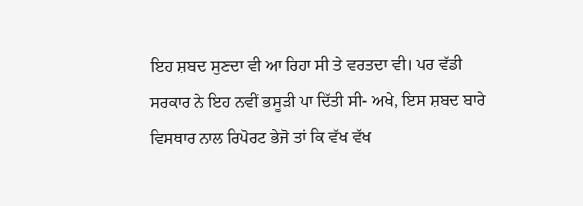ਇਹ ਸ਼ਬਦ ਸੁਣਦਾ ਵੀ ਆ ਰਿਹਾ ਸੀ ਤੇ ਵਰਤਦਾ ਵੀ। ਪਰ ਵੱਡੀ ਸਰਕਾਰ ਨੇ ਇਹ ਨਵੀਂ ਭਸੂੜੀ ਪਾ ਦਿੱਤੀ ਸੀ- ਅਖੇ, ਇਸ ਸ਼ਬਦ ਬਾਰੇ ਵਿਸਥਾਰ ਨਾਲ ਰਿਪੋਰਟ ਭੇਜੋ ਤਾਂ ਕਿ ਵੱਖ ਵੱਖ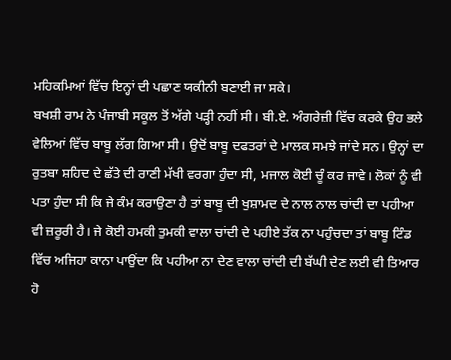ਮਹਿਕਮਿਆਂ ਵਿੱਚ ਇਨ੍ਹਾਂ ਦੀ ਪਛਾਣ ਯਕੀਨੀ ਬਣਾਈ ਜਾ ਸਕੇ।
ਬਖਸ਼ੀ ਰਾਮ ਨੇ ਪੰਜਾਬੀ ਸਕੂਲ ਤੋਂ ਅੱਗੇ ਪੜ੍ਹੀ ਨਹੀਂ ਸੀ। ਬੀ.ਏ. ਅੰਗਰੇਜ਼ੀ ਵਿੱਚ ਕਰਕੇ ਉਹ ਭਲੇ ਵੇਲਿਆਂ ਵਿੱਚ ਬਾਬੂ ਲੱਗ ਗਿਆ ਸੀ। ਉਦੋਂ ਬਾਬੂ ਦਫਤਰਾਂ ਦੇ ਮਾਲਕ ਸਮਝੇ ਜਾਂਦੇ ਸਨ। ਉਨ੍ਹਾਂ ਦਾ ਰੁਤਬਾ ਸ਼ਹਿਦ ਦੇ ਛੱਤੇ ਦੀ ਰਾਣੀ ਮੱਖੀ ਵਰਗਾ ਹੁੰਦਾ ਸੀ, ਮਜਾਲ ਕੋਈ ਚੂੰ ਕਰ ਜਾਵੇ। ਲੋਕਾਂ ਨੂੰ ਵੀ ਪਤਾ ਹੁੰਦਾ ਸੀ ਕਿ ਜੇ ਕੰਮ ਕਰਾਉਣਾ ਹੈ ਤਾਂ ਬਾਬੂ ਦੀ ਖੁਸ਼ਾਮਦ ਦੇ ਨਾਲ ਨਾਲ ਚਾਂਦੀ ਦਾ ਪਹੀਆ ਵੀ ਜ਼ਰੂਰੀ ਹੈ। ਜੇ ਕੋਈ ਹਮਕੀ ਤੁਮਕੀ ਵਾਲਾ ਚਾਂਦੀ ਦੇ ਪਹੀਏ ਤੱਕ ਨਾ ਪਹੁੰਚਦਾ ਤਾਂ ਬਾਬੂ ਟਿੰਡ ਵਿੱਚ ਅਜਿਹਾ ਕਾਨਾ ਪਾਉਂਦਾ ਕਿ ਪਹੀਆ ਨਾ ਦੇਣ ਵਾਲਾ ਚਾਂਦੀ ਦੀ ਬੱਘੀ ਦੇਣ ਲਈ ਵੀ ਤਿਆਰ ਹੋ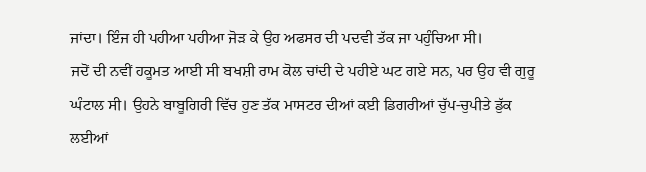ਜਾਂਦਾ। ਇੰਜ ਹੀ ਪਹੀਆ ਪਹੀਆ ਜੋੜ ਕੇ ਉਹ ਅਫਸਰ ਦੀ ਪਦਵੀ ਤੱਕ ਜਾ ਪਹੁੰਚਿਆ ਸੀ।
ਜਦੋਂ ਦੀ ਨਵੀਂ ਹਕੂਮਤ ਆਈ ਸੀ ਬਖਸ਼ੀ ਰਾਮ ਕੋਲ ਚਾਂਦੀ ਦੇ ਪਹੀਏ ਘਟ ਗਏ ਸਨ, ਪਰ ਉਹ ਵੀ ਗੁਰੂ ਘੰਟਾਲ ਸੀ। ਉਹਨੇ ਬਾਬੂਗਿਰੀ ਵਿੱਚ ਹੁਣ ਤੱਕ ਮਾਸਟਰ ਦੀਆਂ ਕਈ ਡਿਗਰੀਆਂ ਚੁੱਪ-ਚੁਪੀਤੇ ਡੁੱਕ ਲਈਆਂ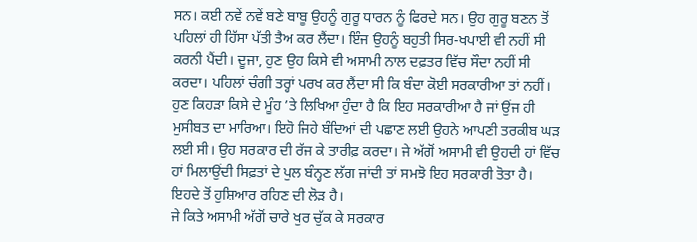ਸਨ। ਕਈ ਨਵੇਂ ਨਵੇਂ ਬਣੇ ਬਾਬੂ ਉਹਨੂੰ ਗੁਰੂ ਧਾਰਨ ਨੂੰ ਫਿਰਦੇ ਸਨ। ਉਹ ਗੁਰੂ ਬਣਨ ਤੋਂ ਪਹਿਲਾਂ ਹੀ ਹਿੱਸਾ ਪੱਤੀ ਤੈਅ ਕਰ ਲੈਂਦਾ। ਇੰਜ ਉਹਨੂੰ ਬਹੁਤੀ ਸਿਰ-ਖਪਾਈ ਵੀ ਨਹੀਂ ਸੀ ਕਰਨੀ ਪੈਂਦੀ। ਦੂਜਾ, ਹੁਣ ਉਹ ਕਿਸੇ ਵੀ ਅਸਾਮੀ ਨਾਲ ਦਫ਼ਤਰ ਵਿੱਚ ਸੌਦਾ ਨਹੀਂ ਸੀ ਕਰਦਾ। ਪਹਿਲਾਂ ਚੰਗੀ ਤਰ੍ਹਾਂ ਪਰਖ ਕਰ ਲੈਂਦਾ ਸੀ ਕਿ ਬੰਦਾ ਕੋਈ ਸਰਕਾਰੀਆ ਤਾਂ ਨਹੀਂ। ਹੁਣ ਕਿਹੜਾ ਕਿਸੇ ਦੇ ਮੂੰਹ ’ਤੇ ਲਿਖਿਆ ਹੁੰਦਾ ਹੈ ਕਿ ਇਹ ਸਰਕਾਰੀਆ ਹੈ ਜਾਂ ਉਂਜ ਹੀ ਮੁਸੀਬਤ ਦਾ ਮਾਰਿਆ। ਇਹੋ ਜਿਹੇ ਬੰਦਿਆਂ ਦੀ ਪਛਾਣ ਲਈ ਉਹਨੇ ਆਪਣੀ ਤਰਕੀਬ ਘੜ ਲਈ ਸੀ। ਉਹ ਸਰਕਾਰ ਦੀ ਰੱਜ ਕੇ ਤਾਰੀਫ਼ ਕਰਦਾ। ਜੇ ਅੱਗੋਂ ਅਸਾਮੀ ਵੀ ਉਹਦੀ ਹਾਂ ਵਿੱਚ ਹਾਂ ਮਿਲਾਉਂਦੀ ਸਿਫ਼ਤਾਂ ਦੇ ਪੁਲ ਬੰਨ੍ਹਣ ਲੱਗ ਜਾਂਦੀ ਤਾਂ ਸਮਝੋ ਇਹ ਸਰਕਾਰੀ ਤੋਤਾ ਹੈ। ਇਹਦੇ ਤੋਂ ਹੁਸ਼ਿਆਰ ਰਹਿਣ ਦੀ ਲੋੜ ਹੈ।
ਜੇ ਕਿਤੇ ਅਸਾਮੀ ਅੱਗੋਂ ਚਾਰੇ ਖੁਰ ਚੁੱਕ ਕੇ ਸਰਕਾਰ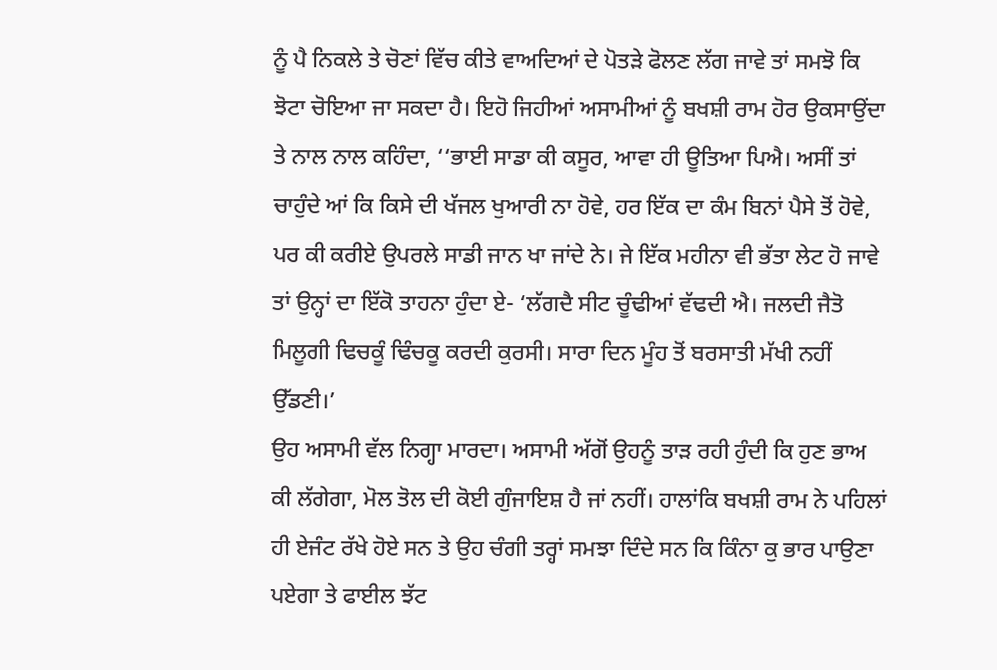ਨੂੰ ਪੈ ਨਿਕਲੇ ਤੇ ਚੋਣਾਂ ਵਿੱਚ ਕੀਤੇ ਵਾਅਦਿਆਂ ਦੇ ਪੋਤੜੇ ਫੋਲਣ ਲੱਗ ਜਾਵੇ ਤਾਂ ਸਮਝੋ ਕਿ ਝੋਟਾ ਚੋਇਆ ਜਾ ਸਕਦਾ ਹੈ। ਇਹੋ ਜਿਹੀਆਂ ਅਸਾਮੀਆਂ ਨੂੰ ਬਖਸ਼ੀ ਰਾਮ ਹੋਰ ਉਕਸਾਉਂਦਾ ਤੇ ਨਾਲ ਨਾਲ ਕਹਿੰਦਾ, ‘‘ਭਾਈ ਸਾਡਾ ਕੀ ਕਸੂਰ, ਆਵਾ ਹੀ ਊਤਿਆ ਪਿਐ। ਅਸੀਂ ਤਾਂ ਚਾਹੁੰਦੇ ਆਂ ਕਿ ਕਿਸੇ ਦੀ ਖੱਜਲ ਖੁਆਰੀ ਨਾ ਹੋਵੇ, ਹਰ ਇੱਕ ਦਾ ਕੰਮ ਬਿਨਾਂ ਪੈਸੇ ਤੋਂ ਹੋਵੇ, ਪਰ ਕੀ ਕਰੀਏ ਉਪਰਲੇ ਸਾਡੀ ਜਾਨ ਖਾ ਜਾਂਦੇ ਨੇ। ਜੇ ਇੱਕ ਮਹੀਨਾ ਵੀ ਭੱਤਾ ਲੇਟ ਹੋ ਜਾਵੇ ਤਾਂ ਉਨ੍ਹਾਂ ਦਾ ਇੱਕੋ ਤਾਹਨਾ ਹੁੰਦਾ ਏ- ‘ਲੱਗਦੈ ਸੀਟ ਚੂੰਢੀਆਂ ਵੱਢਦੀ ਐ। ਜਲਦੀ ਜੈਤੋ ਮਿਲੂਗੀ ਢਿਚਕੂੰ ਢਿੰਚਕੂ ਕਰਦੀ ਕੁਰਸੀ। ਸਾਰਾ ਦਿਨ ਮੂੰਹ ਤੋਂ ਬਰਸਾਤੀ ਮੱਖੀ ਨਹੀਂ ਉੱਡਣੀ।’
ਉਹ ਅਸਾਮੀ ਵੱਲ ਨਿਗ੍ਹਾ ਮਾਰਦਾ। ਅਸਾਮੀ ਅੱਗੋਂ ਉਹਨੂੰ ਤਾੜ ਰਹੀ ਹੁੰਦੀ ਕਿ ਹੁਣ ਭਾਅ ਕੀ ਲੱਗੇਗਾ, ਮੋਲ ਤੋਲ ਦੀ ਕੋਈ ਗੁੰਜਾਇਸ਼ ਹੈ ਜਾਂ ਨਹੀਂ। ਹਾਲਾਂਕਿ ਬਖਸ਼ੀ ਰਾਮ ਨੇ ਪਹਿਲਾਂ ਹੀ ਏਜੰਟ ਰੱਖੇ ਹੋਏ ਸਨ ਤੇ ਉਹ ਚੰਗੀ ਤਰ੍ਹਾਂ ਸਮਝਾ ਦਿੰਦੇ ਸਨ ਕਿ ਕਿੰਨਾ ਕੁ ਭਾਰ ਪਾਉਣਾ ਪਏਗਾ ਤੇ ਫਾਈਲ ਝੱਟ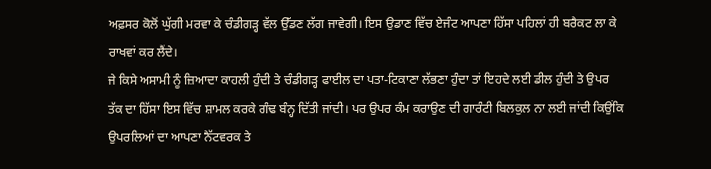ਅਫ਼ਸਰ ਕੋਲੋਂ ਘੁੱਗੀ ਮਰਵਾ ਕੇ ਚੰਡੀਗੜ੍ਹ ਵੱਲ ਉੱਡਣ ਲੱਗ ਜਾਵੇਗੀ। ਇਸ ਉਡਾਣ ਵਿੱਚ ਏਜੰਟ ਆਪਣਾ ਹਿੱਸਾ ਪਹਿਲਾਂ ਹੀ ਬਰੈਕਟ ਲਾ ਕੇ ਰਾਖਵਾਂ ਕਰ ਲੈਂਦੇ।
ਜੇ ਕਿਸੇ ਅਸਾਮੀ ਨੂੰ ਜ਼ਿਆਦਾ ਕਾਹਲੀ ਹੁੰਦੀ ਤੇ ਚੰਡੀਗੜ੍ਹ ਫਾਈਲ ਦਾ ਪਤਾ-ਟਿਕਾਣਾ ਲੱਭਣਾ ਹੁੰਦਾ ਤਾਂ ਇਹਦੇ ਲਈ ਡੀਲ ਹੁੰਦੀ ਤੇ ਉਪਰ ਤੱਕ ਦਾ ਹਿੱਸਾ ਇਸ ਵਿੱਚ ਸ਼ਾਮਲ ਕਰਕੇ ਗੰਢ ਬੰਨ੍ਹ ਦਿੱਤੀ ਜਾਂਦੀ। ਪਰ ਉਪਰ ਕੰਮ ਕਰਾਉਣ ਦੀ ਗਾਰੰਟੀ ਬਿਲਕੁਲ ਨਾ ਲਈ ਜਾਂਦੀ ਕਿਉਂਕਿ ਉਪਰਲਿਆਂ ਦਾ ਆਪਣਾ ਨੈੱਟਵਰਕ ਤੇ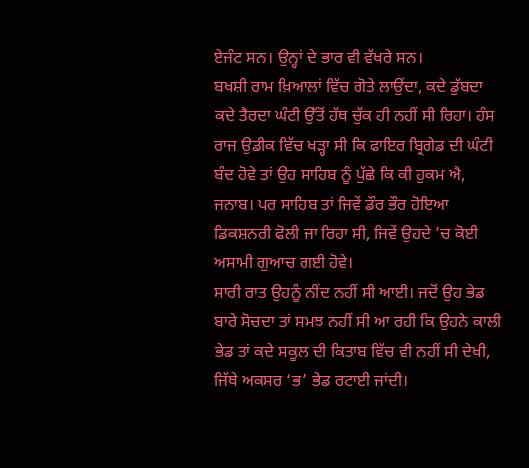ਏਜੰਟ ਸਨ। ਉਨ੍ਹਾਂ ਦੇ ਭਾਰ ਵੀ ਵੱਖਰੇ ਸਨ।
ਬਖਸ਼ੀ ਰਾਮ ਖ਼ਿਆਲਾਂ ਵਿੱਚ ਗੋਤੇ ਲਾਉਂਦਾ, ਕਦੇ ਡੁੱਬਦਾ ਕਦੇ ਤੈਰਦਾ ਘੰਟੀ ਉੱਤੋਂ ਹੱਥ ਚੁੱਕ ਹੀ ਨਹੀਂ ਸੀ ਰਿਹਾ। ਹੰਸ ਰਾਜ ਉਡੀਕ ਵਿੱਚ ਖੜ੍ਹਾ ਸੀ ਕਿ ਫਾਇਰ ਬ੍ਰਿਗੇਡ ਦੀ ਘੰਟੀ ਬੰਦ ਹੋਵੇ ਤਾਂ ਉਹ ਸਾਹਿਬ ਨੂੰ ਪੁੱਛੇ ਕਿ ਕੀ ਹੁਕਮ ਐ, ਜਨਾਬ। ਪਰ ਸਾਹਿਬ ਤਾਂ ਜਿਵੇਂ ਡੌਰ ਭੌਰ ਹੋਇਆ ਡਿਕਸ਼ਨਰੀ ਫੋਲੀ ਜਾ ਰਿਹਾ ਸੀ, ਜਿਵੇਂ ਉਹਦੇ ’ਚ ਕੋਈ ਅਸਾਮੀ ਗੁਆਚ ਗਈ ਹੋਵੇ।
ਸਾਰੀ ਰਾਤ ਉਹਨੂੰ ਨੀਂਦ ਨਹੀਂ ਸੀ ਆਈ। ਜਦੋਂ ਉਹ ਭੇਡ ਬਾਰੇ ਸੋਚਦਾ ਤਾਂ ਸਮਝ ਨਹੀਂ ਸੀ ਆ ਰਹੀ ਕਿ ਉਹਨੇ ਕਾਲੀ ਭੇਡ ਤਾਂ ਕਦੇ ਸਕੂਲ ਦੀ ਕਿਤਾਬ ਵਿੱਚ ਵੀ ਨਹੀਂ ਸੀ ਦੇਖੀ, ਜਿੱਥੇ ਅਕਸਰ ‘ਭ’ ਭੇਡ ਰਟਾਈ ਜਾਂਦੀ।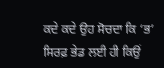ਕਦੇ ਕਦੇ ਉਹ ਸੋਚਦਾ ਕਿ ‘ਭ’ ਸਿਰਫ਼ ਭੇਡ ਲਈ ਹੀ ਕਿਉਂ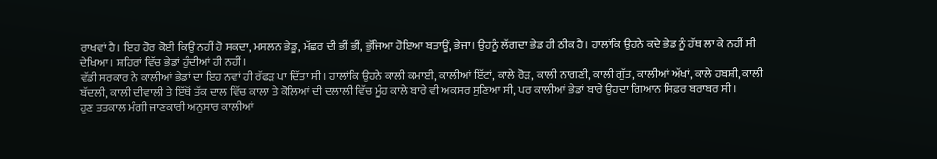ਰਾਖਵਾਂ ਹੈ। ਇਹ ਹੋਰ ਕੋਈ ਕਿਉਂ ਨਹੀਂ ਹੋ ਸਕਦਾ, ਮਸਲਨ ਭੇਡੂ, ਮੱਛਰ ਦੀ ਭੀਂ ਭੀਂ, ਭੁੱਜਿਆ ਹੋਇਆ ਬਤਾਊਂ, ਭੇਜਾ। ਉਹਨੂੰ ਲੱਗਦਾ ਭੇਡ ਹੀ ਠੀਕ ਹੈ। ਹਾਲਾਂਕਿ ਉਹਨੇ ਕਦੇ ਭੇਡ ਨੂੰ ਹੱਥ ਲਾ ਕੇ ਨਹੀਂ ਸੀ ਦੇਖਿਆ। ਸ਼ਹਿਰਾਂ ਵਿੱਚ ਭੇਡਾਂ ਹੁੰਦੀਆਂ ਹੀ ਨਹੀਂ।
ਵੱਡੀ ਸਰਕਾਰ ਨੇ ਕਾਲੀਆਂ ਭੇਡਾਂ ਦਾ ਇਹ ਨਵਾਂ ਹੀ ਰੱਫੜ ਪਾ ਦਿੱਤਾ ਸੀ। ਹਾਲਾਂਕਿ ਉਹਨੇ ਕਾਲੀ ਕਮਾਈ, ਕਾਲੀਆਂ ਇੱਟਾਂ, ਕਾਲੇ ਰੋੜ, ਕਾਲੀ ਨਾਗਣੀ, ਕਾਲੀ ਗੁੱਤ, ਕਾਲੀਆਂ ਅੱਖਾਂ, ਕਾਲੇ ਹਬਸ਼ੀ, ਕਾਲੀ ਬੱਦਲੀ, ਕਾਲੀ ਦੀਵਾਲੀ ਤੇ ਇੱਥੋਂ ਤੱਕ ਦਾਲ ਵਿੱਚ ਕਾਲਾ ਤੇ ਕੋਲਿਆਂ ਦੀ ਦਲਾਲੀ ਵਿੱਚ ਮੂੰਹ ਕਾਲੇ ਬਾਰੇ ਵੀ ਅਕਸਰ ਸੁਣਿਆ ਸੀ, ਪਰ ਕਾਲੀਆਂ ਭੇਡਾਂ ਬਾਰੇ ਉਹਦਾ ਗਿਆਨ ਸਿਫ਼ਰ ਬਰਾਬਰ ਸੀ।
ਹੁਣ ਤਤਕਾਲ ਮੰਗੀ ਜਾਣਕਾਰੀ ਅਨੁਸਾਰ ਕਾਲੀਆਂ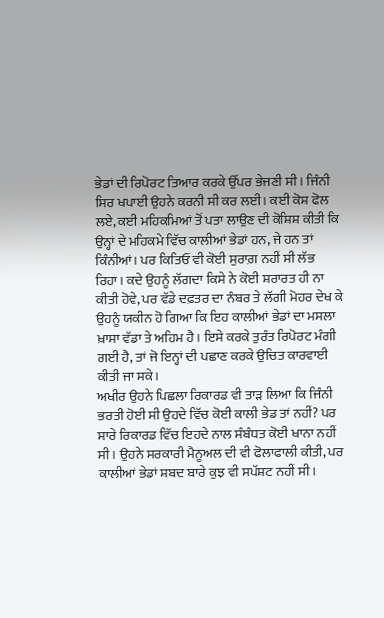ਭੇਡਾਂ ਦੀ ਰਿਪੋਰਟ ਤਿਆਰ ਕਰਕੇ ਉੱਪਰ ਭੇਜਣੀ ਸੀ। ਜਿੰਨੀ ਸਿਰ ਖਪਾਈ ਉਹਨੇ ਕਰਨੀ ਸੀ ਕਰ ਲਈ। ਕਈ ਕੋਸ਼ ਫੋਲ ਲਏ, ਕਈ ਮਹਿਕਮਿਆਂ ਤੋਂ ਪਤਾ ਲਾਉਣ ਦੀ ਕੋਸ਼ਿਸ਼ ਕੀਤੀ ਕਿ ਉਨ੍ਹਾਂ ਦੇ ਮਹਿਕਮੇ ਵਿੱਚ ਕਾਲੀਆਂ ਭੇਡਾਂ ਹਨ, ਜੇ ਹਨ ਤਾਂ ਕਿੰਨੀਆਂ। ਪਰ ਕਿਤਿਓਂ ਵੀ ਕੋਈ ਸੁਰਾਗ਼ ਨਹੀਂ ਸੀ ਲੱਭ ਰਿਹਾ। ਕਦੇ ਉਹਨੂੰ ਲੱਗਦਾ ਕਿਸੇ ਨੇ ਕੋਈ ਸ਼ਰਾਰਤ ਹੀ ਨਾ ਕੀਤੀ ਹੋਵੇ, ਪਰ ਵੱਡੇ ਦਫ਼ਤਰ ਦਾ ਨੰਬਰ ਤੇ ਲੱਗੀ ਮੋਹਰ ਦੇਖ ਕੇ ਉਹਨੂੰ ਯਕੀਨ ਹੋ ਗਿਆ ਕਿ ਇਹ ਕਾਲੀਆਂ ਭੇਡਾਂ ਦਾ ਮਸਲਾ ਖ਼ਾਸਾ ਵੱਡਾ ਤੇ ਅਹਿਮ ਹੈ। ਇਸੇ ਕਰਕੇ ਤੁਰੰਤ ਰਿਪੋਰਟ ਮੰਗੀ ਗਈ ਹੈ, ਤਾਂ ਜੋ ਇਨ੍ਹਾਂ ਦੀ ਪਛਾਣ ਕਰਕੇ ਉਚਿਤ ਕਾਰਵਾਈ ਕੀਤੀ ਜਾ ਸਕੇ।
ਅਖੀਰ ਉਹਨੇ ਪਿਛਲਾ ਰਿਕਾਰਡ ਵੀ ਤਾੜ ਲਿਆ ਕਿ ਜਿੰਨੀ ਭਰਤੀ ਹੋਈ ਸੀ ਉਹਦੇ ਵਿੱਚ ਕੋਈ ਕਾਲੀ ਭੇਡ ਤਾਂ ਨਹੀਂ? ਪਰ ਸਾਰੇ ਰਿਕਾਰਡ ਵਿੱਚ ਇਹਦੇ ਨਾਲ ਸੰਬੰਧਤ ਕੋਈ ਖਾਨਾ ਨਹੀਂ ਸੀ। ਉਹਨੇ ਸਰਕਾਰੀ ਮੈਨੂਅਲ ਦੀ ਵੀ ਫੋਲਾਫਾਲੀ ਕੀਤੀ, ਪਰ ਕਾਲੀਆਂ ਭੇਡਾਂ ਸ਼ਬਦ ਬਾਰੇ ਕੁਝ ਵੀ ਸਪੱਸ਼ਟ ਨਹੀਂ ਸੀ।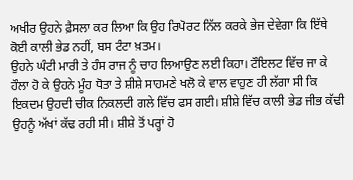ਅਖੀਰ ਉਹਨੇ ਫ਼ੈਸਲਾ ਕਰ ਲਿਆ ਕਿ ਉਹ ਰਿਪੋਰਟ ਨਿੱਲ ਕਰਕੇ ਭੇਜ ਦੇਵੇਗਾ ਕਿ ਇੱਥੇ ਕੋਈ ਕਾਲੀ ਭੇਡ ਨਹੀਂ, ਬਸ ਟੰਟਾ ਖ਼ਤਮ।
ਉਹਨੇ ਘੰਟੀ ਮਾਰੀ ਤੇ ਹੰਸ ਰਾਜ ਨੂੰ ਚਾਹ ਲਿਆਉਣ ਲਈ ਕਿਹਾ। ਟੌਇਲਟ ਵਿੱਚ ਜਾ ਕੇ ਹੌਲਾ ਹੋ ਕੇ ਉਹਨੇ ਮੂੰਹ ਧੋਤਾ ਤੇ ਸ਼ੀਸ਼ੇ ਸਾਹਮਣੇ ਖਲੋ ਕੇ ਵਾਲ ਵਾਹੁਣ ਹੀ ਲੱਗਾ ਸੀ ਕਿ ਇਕਦਮ ਉਹਦੀ ਚੀਕ ਨਿਕਲਦੀ ਗਲੇ ਵਿੱਚ ਫਸ ਗਈ। ਸ਼ੀਸ਼ੇ ਵਿੱਚ ਕਾਲੀ ਭੇਡ ਜੀਭ ਕੱਢੀ ਉਹਨੂੰ ਅੱਖਾਂ ਕੱਢ ਰਹੀ ਸੀ। ਸ਼ੀਸ਼ੇ ਤੋਂ ਪਰ੍ਹਾਂ ਹੋ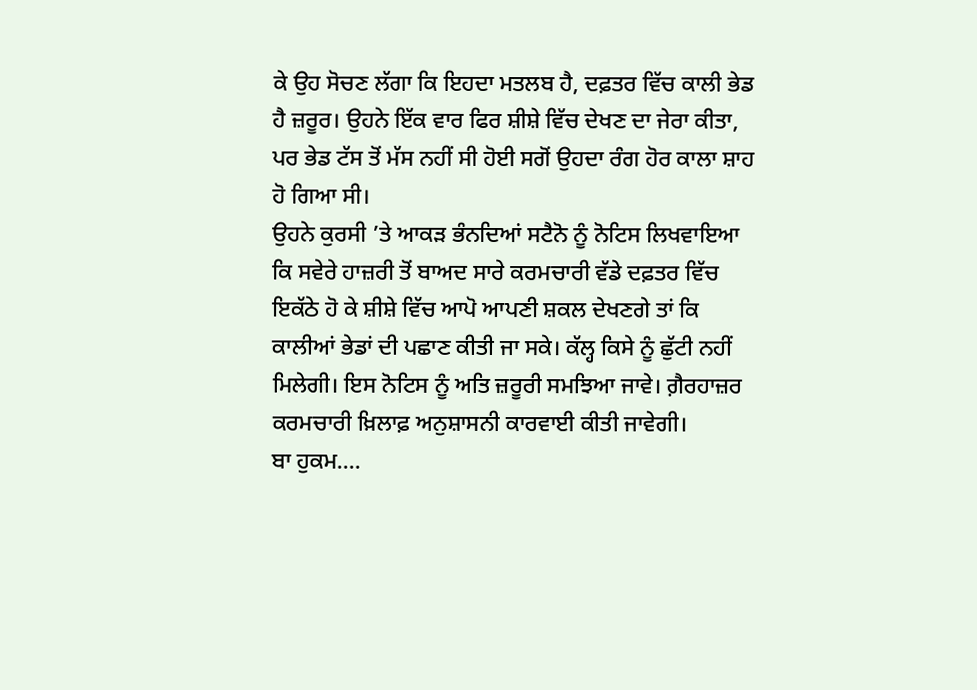ਕੇ ਉਹ ਸੋਚਣ ਲੱਗਾ ਕਿ ਇਹਦਾ ਮਤਲਬ ਹੈ, ਦਫ਼ਤਰ ਵਿੱਚ ਕਾਲੀ ਭੇਡ ਹੈ ਜ਼ਰੂਰ। ਉਹਨੇ ਇੱਕ ਵਾਰ ਫਿਰ ਸ਼ੀਸ਼ੇ ਵਿੱਚ ਦੇਖਣ ਦਾ ਜੇਰਾ ਕੀਤਾ, ਪਰ ਭੇਡ ਟੱਸ ਤੋਂ ਮੱਸ ਨਹੀਂ ਸੀ ਹੋਈ ਸਗੋਂ ਉਹਦਾ ਰੰਗ ਹੋਰ ਕਾਲਾ ਸ਼ਾਹ ਹੋ ਗਿਆ ਸੀ।
ਉਹਨੇ ਕੁਰਸੀ ’ਤੇ ਆਕੜ ਭੰਨਦਿਆਂ ਸਟੈਨੋ ਨੂੰ ਨੋਟਿਸ ਲਿਖਵਾਇਆ ਕਿ ਸਵੇਰੇ ਹਾਜ਼ਰੀ ਤੋਂ ਬਾਅਦ ਸਾਰੇ ਕਰਮਚਾਰੀ ਵੱਡੇ ਦਫ਼ਤਰ ਵਿੱਚ ਇਕੱਠੇ ਹੋ ਕੇ ਸ਼ੀਸ਼ੇ ਵਿੱਚ ਆਪੋ ਆਪਣੀ ਸ਼ਕਲ ਦੇਖਣਗੇ ਤਾਂ ਕਿ ਕਾਲੀਆਂ ਭੇਡਾਂ ਦੀ ਪਛਾਣ ਕੀਤੀ ਜਾ ਸਕੇ। ਕੱਲ੍ਹ ਕਿਸੇ ਨੂੰ ਛੁੱਟੀ ਨਹੀਂ ਮਿਲੇਗੀ। ਇਸ ਨੋਟਿਸ ਨੂੰ ਅਤਿ ਜ਼ਰੂਰੀ ਸਮਝਿਆ ਜਾਵੇ। ਗ਼ੈਰਹਾਜ਼ਰ ਕਰਮਚਾਰੀ ਖ਼ਿਲਾਫ਼ ਅਨੁਸ਼ਾਸਨੀ ਕਾਰਵਾਈ ਕੀਤੀ ਜਾਵੇਗੀ।
ਬਾ ਹੁਕਮ....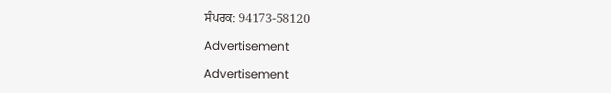ਸੰਪਰਕ: 94173-58120

Advertisement

Advertisement